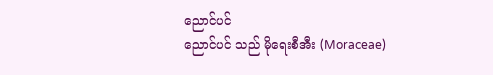ညောင်ပင်
ညောင်ပင် သည် မိုရေးစီအီး (Moraceae)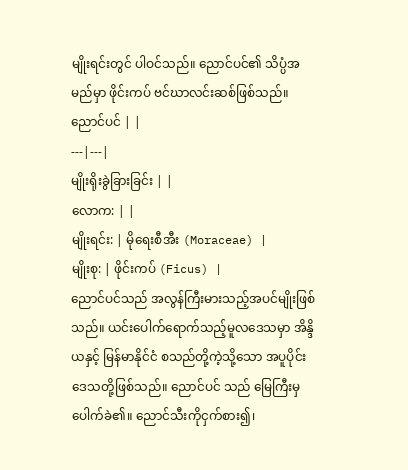မျိုးရင်းတွင် ပါဝင်သည်။ ညောင်ပင်၏ သိပ္ပံအမည်မှာ ဖိုင်းကပ် ဗင်ဃာလင်းဆစ်ဖြစ်သည်။
ညောင်ပင် | |
---|---|
မျိုးရိုးခွဲခြားခြင်း | |
လောက: | |
မျိုးရင်း: | မိုရေးစီအီး (Moraceae) |
မျိုးစု: | ဖိုင်းကပ် (Ficus) |
ညောင်ပင်သည် အလွန်ကြီးမားသည့်အပင်မျိုးဖြစ်သည်။ ယင်းပေါက်ရောက်သည့်မူလဒေသမှာ အိန္ဒိယနှင့် မြန်မာနိုင်ငံ စသည်တို့ကဲ့သို့သော အပူပိုင်းဒေသတို့ဖြစ်သည်။ ညောင်ပင် သည် မြေကြီးမှပေါက်ခဲ၏။ ညောင်သီးကိုငှက်စား၍၊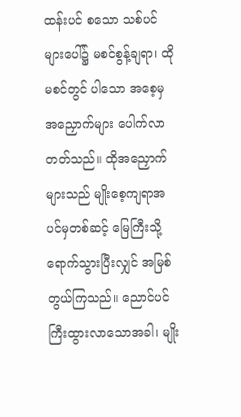ထန်းပင် စသော သစ်ပင်များပေါ်၌ မစင်စွန့်ချရာ၊ ထိုမစင်တွင် ပါသော အစေ့မှ အညှောက်များ ပေါက်လာတတ်သည်။ ထိုအညှောက်များသည် မျိုးစေ့ကျရာအပင်မှတစ်ဆင့် မြေကြီးသို့ရောက်သွားပြီးလျှင် အမြစ်တွယ်ကြသည်။ ညောင်ပင်ကြီးထွားလာသောအခါ၊ မျိုး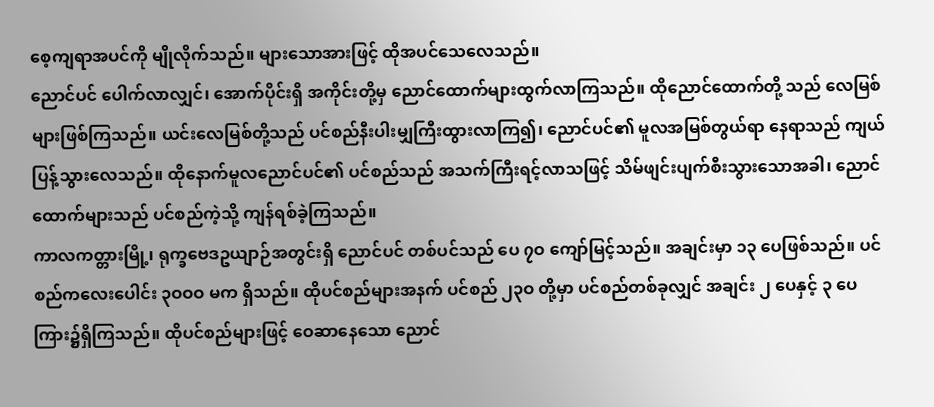စေ့ကျရာအပင်ကို မျိုလိုက်သည်။ များသောအားဖြင့် ထိုအပင်သေလေသည်။
ညောင်ပင် ပေါက်လာလျှင်၊ အောက်ပိုင်းရှိ အကိုင်းတို့မှ ညောင်ထောက်များထွက်လာကြသည်။ ထိုညောင်ထောက်တို့ သည် လေမြစ်များဖြစ်ကြသည်။ ယင်းလေမြစ်တို့သည် ပင်စည်နီးပါးမျှကြီးထွားလာကြ၍၊ ညောင်ပင်၏ မူလအမြစ်တွယ်ရာ နေရာသည် ကျယ်ပြန့်သွားလေသည်။ ထိုနောက်မူလညောင်ပင်၏ ပင်စည်သည် အသက်ကြီးရင့်လာသဖြင့် သိမ်ဖျင်းပျက်စီးသွားသောအခါ၊ ညောင်ထောက်များသည် ပင်စည်ကဲ့သို့ ကျန်ရစ်ခဲ့ကြသည်။
ကာလကတ္တားမြို့၊ ရုက္ခဗေဒဥယျာဉ်အတွင်းရှိ ညောင်ပင် တစ်ပင်သည် ပေ ၇ဝ ကျော်မြင့်သည်။ အချင်းမှာ ၁၃ ပေဖြစ်သည်။ ပင်စည်ကလေးပေါင်း ၃ဝဝဝ မက ရှိသည်။ ထိုပင်စည်များအနက် ပင်စည် ၂၃ဝ တို့မှာ ပင်စည်တစ်ခုလျှင် အချင်း ၂ ပေနှင့် ၃ ပေကြား၌ရှိကြသည်။ ထိုပင်စည်များဖြင့် ဝေဆာနေသော ညောင်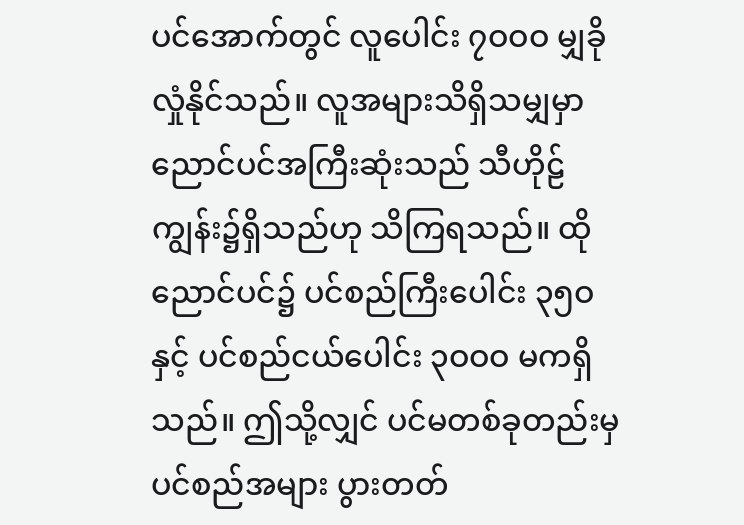ပင်အောက်တွင် လူပေါင်း ၇ဝဝဝ မျှခိုလှုံနိုင်သည်။ လူအများသိရှိသမျှမှာ ညောင်ပင်အကြီးဆုံးသည် သီဟိုဠ်ကျွန်း၌ရှိသည်ဟု သိကြရသည်။ ထိုညောင်ပင်၌ ပင်စည်ကြီးပေါင်း ၃၅ဝ နှင့် ပင်စည်ငယ်ပေါင်း ၃ဝဝဝ မကရှိသည်။ ဤသို့လျှင် ပင်မတစ်ခုတည်းမှ ပင်စည်အများ ပွားတတ်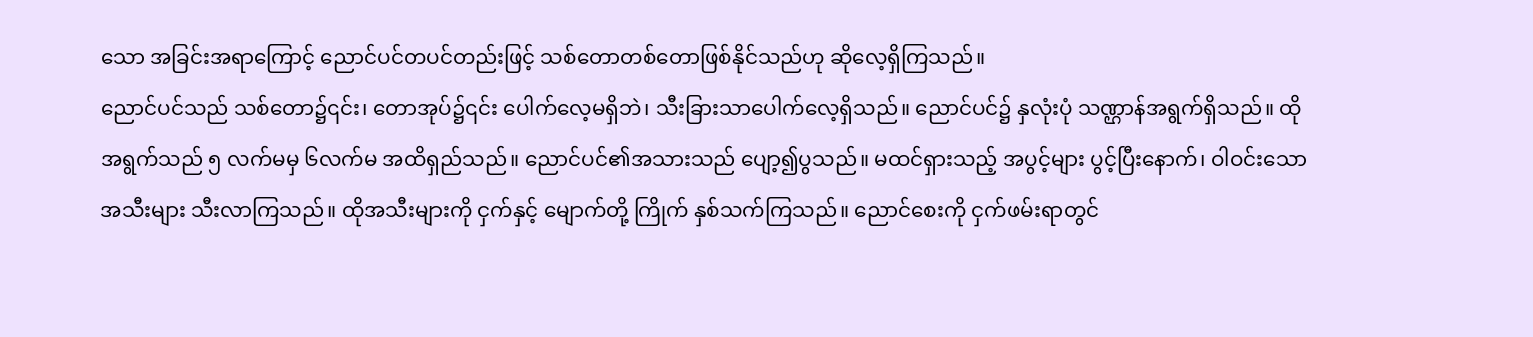သော အခြင်းအရာကြောင့် ညောင်ပင်တပင်တည်းဖြင့် သစ်တောတစ်တောဖြစ်နိုင်သည်ဟု ဆိုလေ့ရှိကြသည်။
ညောင်ပင်သည် သစ်တော၌၎င်း၊ တောအုပ်၌၎င်း ပေါက်လေ့မရှိဘဲ၊ သီးခြားသာပေါက်လေ့ရှိသည်။ ညောင်ပင်၌ နှလုံးပုံ သဏ္ဌာန်အရွက်ရှိသည်။ ထိုအရွက်သည် ၅ လက်မမှ ၆လက်မ အထိရှည်သည်။ ညောင်ပင်၏အသားသည် ပျော့၍ပွသည်။ မထင်ရှားသည့် အပွင့်များ ပွင့်ပြီးနောက်၊ ဝါဝင်းသောအသီးများ သီးလာကြသည်။ ထိုအသီးများကို ငှက်နှင့် မျောက်တို့ ကြိုက် နှစ်သက်ကြသည်။ ညောင်စေးကို ငှက်ဖမ်းရာတွင်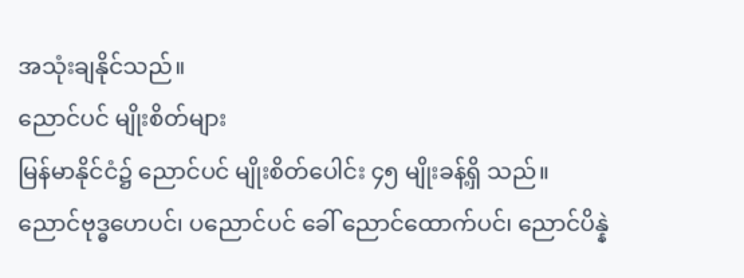အသုံးချနိုင်သည်။
ညောင်ပင် မျိုးစိတ်များ
မြန်မာနိုင်ငံ၌ ညောင်ပင် မျိုးစိတ်ပေါင်း ၄၅ မျိုးခန့်ရှိ သည်။ ညောင်ဗုဒ္ဓဟေပင်၊ ပညောင်ပင် ခေါ် ညောင်ထောက်ပင်၊ ညောင်ပိန္နဲ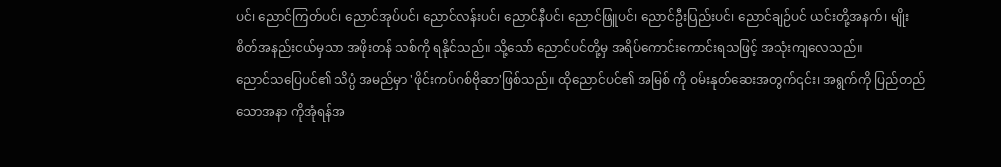ပင်၊ ညောင်ကြတ်ပင်၊ ညောင်အုပ်ပင်၊ ညောင်လန်းပင်၊ ညောင်နီပင်၊ ညောင်ဖြူပင်၊ ညောင်ဦးပြည်းပင်၊ ညောင်ချဉ်ပင် ယင်းတို့အနက်၊ မျိုးစိတ်အနည်းငယ်မှသာ အဖိုးတန် သစ်ကို ရနိုင်သည်။ သို့သော် ညောင်ပင်တို့မှ အရိပ်ကောင်းကောင်းရသဖြင့် အသုံးကျလေသည်။
ညောင်သပြေပင်၏ သိပ္ပံ အမည်မှာ 'ဖိုင်းကပ်ဂစ်ဗိုဆာ'ဖြစ်သည်။ ထိုညောင်ပင်၏ အမြစ် ကို ဝမ်းနုတ်ဆေးအတွက်၎င်း၊ အရွက်ကို ပြည်တည်သောအနာ ကိုအုံရန်အ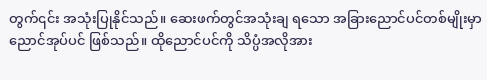တွက်၎င်း အသုံးပြုနိုင်သည်။ ဆေးဖက်တွင်အသုံးချ ရသော အခြားညောင်ပင်တစ်မျိုးမှာ ညောင်အုပ်ပင် ဖြစ်သည်။ ထိုညောင်ပင်ကို သိပ္ပံအလိုအား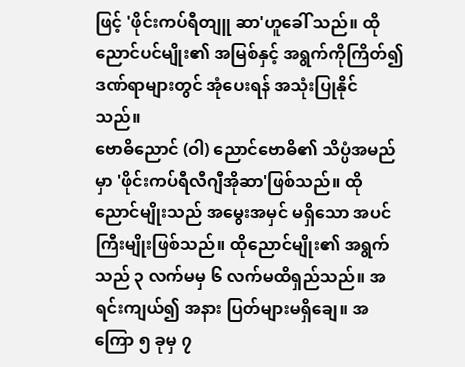ဖြင့် 'ဖိုင်းကပ်ရီတျူ ဆာ'ဟူခေါ် သည်။ ထိုညောင်ပင်မျိုး၏ အမြစ်နှင့် အရွက်ကိုကြိတ်၍ ဒဏ်ရာများတွင် အုံပေးရန် အသုံးပြုနိုင်သည်။
ဗောဓိညောင် (ဝါ) ညောင်ဗောဓိ၏ သိပ္ပံအမည်မှာ 'ဖိုင်းကပ်ရီလီဂျီအိုဆာ'ဖြစ်သည်။ ထိုညောင်မျိုးသည် အမွေးအမှင် မရှိသော အပင်ကြီးမျိုးဖြစ်သည်။ ထိုညောင်မျိုး၏ အရွက်သည် ၃ လက်မမှ ၆ လက်မထိရှည်သည်။ အရင်းကျယ်၍ အနား ပြတ်များမရှိချေ။ အကြော ၅ ခုမှ ၇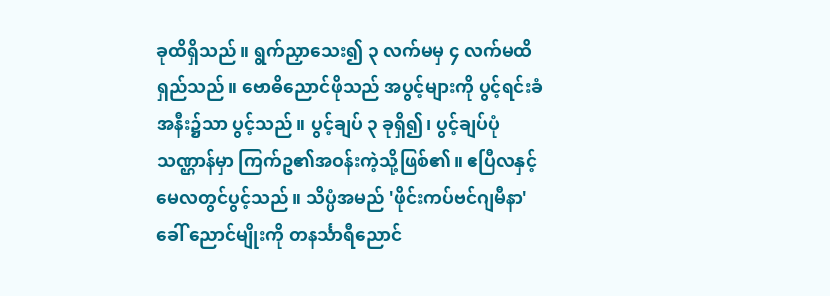ခုထိရှိသည်။ ရွက်ညှာသေး၍ ၃ လက်မမှ ၄ လက်မထိ ရှည်သည်။ ဗောဓိညောင်ဖိုသည် အပွင့်များကို ပွင့်ရင်းခံအနီး၌သာ ပွင့်သည်။ ပွင့်ချပ် ၃ ခုရှိ၍၊ ပွင့်ချပ်ပုံသဏ္ဌာန်မှာ ကြက်ဥ၏အဝန်းကဲ့သို့ဖြစ်၏။ ဧပြီလနှင့် မေလတွင်ပွင့်သည်။ သိပ္ပံအမည် 'ဖိုင်းကပ်ဗင်ဂျမီနာ'ခေါ် ညောင်မျိုးကို တနင်္သာရီညောင်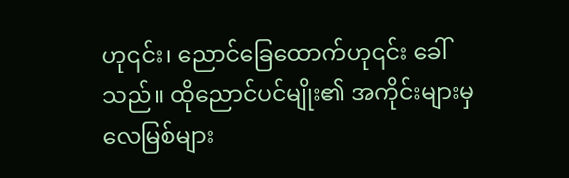ဟု၎င်း၊ ညောင်ခြေထောက်ဟု၎င်း ခေါ်သည်။ ထိုညောင်ပင်မျိုး၏ အကိုင်းများမှ လေမြစ်များ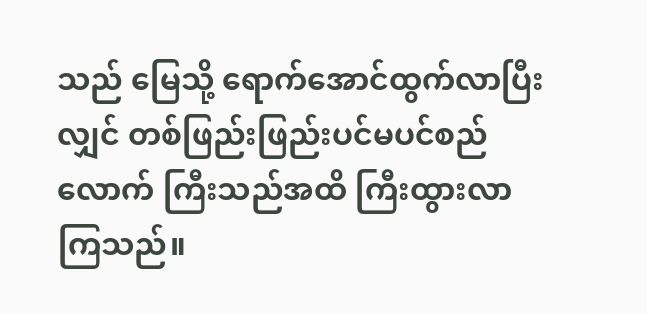သည် မြေသို့ ရောက်အောင်ထွက်လာပြီးလျှင် တစ်ဖြည်းဖြည်းပင်မပင်စည်လောက် ကြီးသည်အထိ ကြီးထွားလာကြသည်။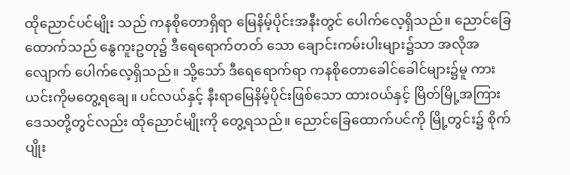ထိုညောင်ပင်မျိုး သည် ကနစိုတောရှိရာ မြေနိမ့်ပိုင်းအနီးတွင် ပေါက်လေ့ရှိသည်။ ညောင်ခြေထောက်သည် နွေကူးဥတု၌ ဒီရေရောက်တတ် သော ချောင်းကမ်းပါးများ၌သာ အလိုအလျောက် ပေါက်လေ့ရှိသည်။ သို့သော် ဒီရေရောက်ရာ ကနစိုတောခေါင်ခေါင်များ၌မူ ကား ယင်းကိုမတွေ့ရချေ။ ပင်လယ်နှင့် နီးရာမြေနိမ့်ပိုင်းဖြစ်သော ထားဝယ်နှင့် မြိတ်မြို့အကြားဒေသတို့တွင်လည်း ထိုညောင်မျိုးကို တွေ့ရသည်။ ညောင်ခြေထောက်ပင်ကို မြို့တွင်း၌ စိုက်ပျိုး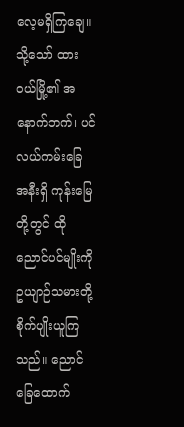လေ့မရှိကြချေ။ သို့သော် ထားဝယ်မြို့၏ အနောက်ဘက်၊ ပင်လယ်ကမ်းခြေ အနီးရှိ ကုန်းမြေတို့တွင် ထိုညောင်ပင်မျိုးကို ဥယျာဉ်သမားတို့ စိုက်ပျိုးယူကြသည်။ ညောင်ခြေထောက်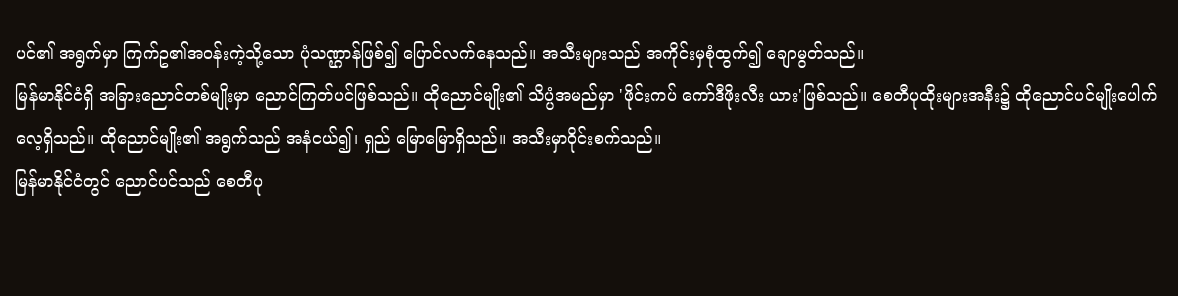ပင်၏ အရွက်မှာ ကြက်ဥ၏အဝန်းကဲ့သို့သော ပုံသဏ္ဌာန်ဖြစ်၍ ပြောင်လက်နေသည်။ အသီးများသည် အကိုင်းမှစုံထွက်၍ ချောမွတ်သည်။
မြန်မာနိုင်ငံရှိ အခြားညောင်တစ်မျိုးမှာ ညောင်ကြတ်ပင်ဖြစ်သည်။ ထိုညောင်မျိုး၏ သိပ္ပံအမည်မှာ 'ဖိုင်းကပ် ကော်ဒီဖိုးလီး ယား'ဖြစ်သည်။ စေတီပုထိုးများအနီး၌ ထိုညောင်ပင်မျိုးပေါက် လေ့ရှိသည်။ ထိုညောင်မျိုး၏ အရွက်သည် အနံငယ်၍၊ ရှည် မြောမြောရှိသည်။ အသီးမှာဝိုင်းစက်သည်။
မြန်မာနိုင်ငံတွင် ညောင်ပင်သည် စေတီပု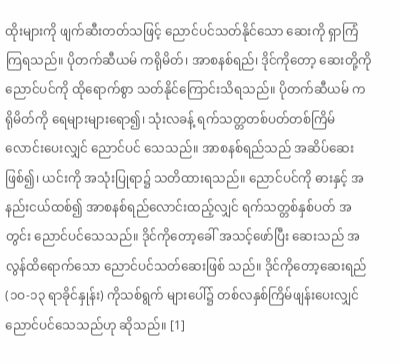ထိုးများကို ဖျက်ဆီးတတ်သဖြင့် ညောင်ပင်သတ်နိုင်သော ဆေးကို ရှာကြံကြရသည်။ ပိုတက်ဆီယမ် ကရိုမိတ်၊ အာစနစ်ရည်၊ ဒိုင်ကိုတော့ ဆေးတို့ကို ညောင်ပင်ကို ထိုရောက်စွာ သတ်နိုင်ကြောင်းသိရသည်။ ပိုတက်ဆီယမ် ကရိုမိတ်ကို ရေများများရော၍၊ သုံးလခန့် ရက်သတ္တတစ်ပတ်တစ်ကြိမ် လောင်းပေးလျှင် ညောင်ပင် သေသည်။ အာစနစ်ရည်သည် အဆိပ်ဆေးဖြစ်၍၊ ယင်းကို အသုံးပြုရာ၌ သတိထားရသည်။ ညောင်ပင်ကို ဓားနှင့် အနည်းငယ်ထစ်၍ အာစနစ်ရည်လောင်းထည့်လျှင် ရက်သတ္တစ်နှစ်ပတ် အတွင်း ညောင်ပင်သေသည်။ ဒိုင်ကိုတော့ခေါ် အသင့်ဖော်ပြီး ဆေးသည် အလွန်ထိရောက်သော ညောင်ပင်သတ်ဆေးဖြစ် သည်။ ဒိုင်ကိုတော့ဆေးရည် (၁ဝ-၁၃ ရာခိုင်နှုန်း) ကိုသစ်ရွက် များပေါ်၌ တစ်လနှစ်ကြိမ်ဖျန်းပေးလျှင် ညောင်ပင်သေသည်ဟု ဆိုသည်။ [1]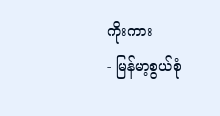ကိုးကား
- မြန်မာ့စွယ်စုံ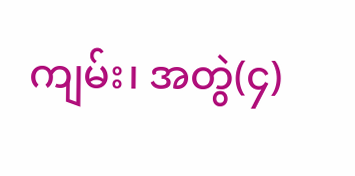ကျမ်း၊ အတွဲ(၄)